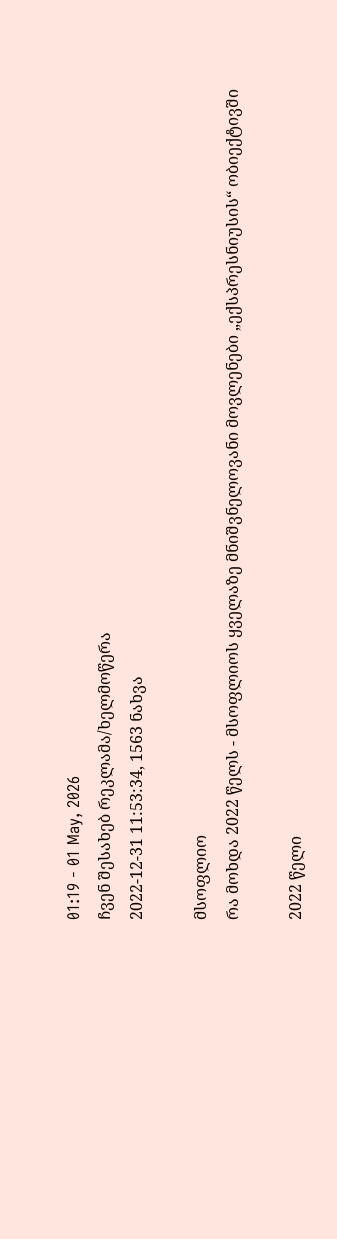01:19 - 01 May, 2026
ჩვენ შესახებ რეკლამა/ხელმოწერა
2022-12-31 11:53:34, 1563 ნახვა

მსოფლიო
რა მოხდა 2022 წელს - მსოფლიოს ყველაზე მნიშვნელოვანი მოვლენები „ექსპრესნიუსის“ ობიექტივში

2022 წელი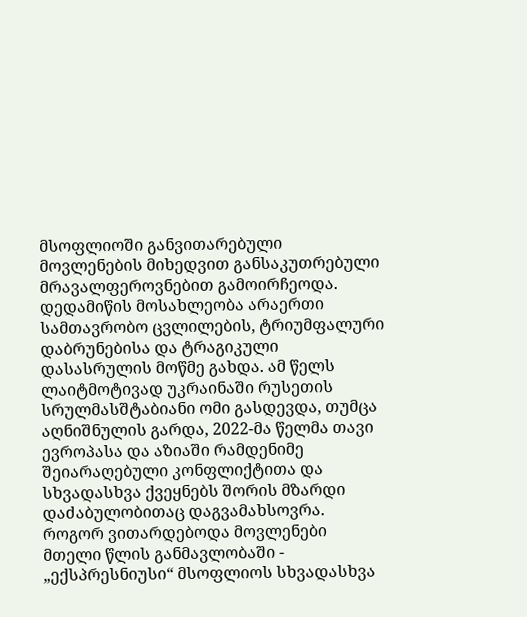მსოფლიოში განვითარებული მოვლენების მიხედვით განსაკუთრებული მრავალფეროვნებით გამოირჩეოდა. დედამიწის მოსახლეობა არაერთი სამთავრობო ცვლილების, ტრიუმფალური დაბრუნებისა და ტრაგიკული დასასრულის მოწმე გახდა. ამ წელს ლაიტმოტივად უკრაინაში რუსეთის სრულმასშტაბიანი ომი გასდევდა, თუმცა აღნიშნულის გარდა, 2022-მა წელმა თავი ევროპასა და აზიაში რამდენიმე შეიარაღებული კონფლიქტითა და სხვადასხვა ქვეყნებს შორის მზარდი დაძაბულობითაც დაგვამახსოვრა. როგორ ვითარდებოდა მოვლენები მთელი წლის განმავლობაში - „ექსპრესნიუსი“ მსოფლიოს სხვადასხვა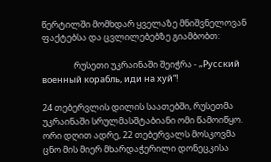წერტილში მომხდარ ყველაზე მნიშვნელოვან ფაქტებსა და ცვლილებებზე გიამბობთ:

                რუსეთი უკრაინაში შეიჭრა - „Русский военный корабль, иди на хуй“!

24 თებერვლის დილის საათებში, რუსეთმა უკრაინაში სრულმასშტაბიანი ომი წამოიწყო. ორი დღით ადრე, 22 თებერვალს მოსკოვმა ცნო მის მიერ მხარდაჭერილი დონეცკისა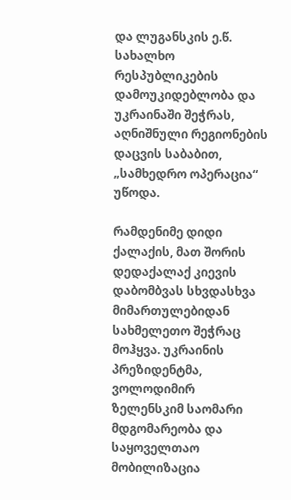და ლუგანსკის ე.წ. სახალხო რესპუბლიკების დამოუკიდებლობა და უკრაინაში შეჭრას, აღნიშნული რეგიონების დაცვის საბაბით, „სამხედრო ოპერაცია“ უწოდა.

რამდენიმე დიდი ქალაქის, მათ შორის დედაქალაქ კიევის დაბომბვას სხვდასხვა მიმართულებიდან სახმელეთო შეჭრაც მოჰყვა. უკრაინის პრეზიდენტმა, ვოლოდიმირ ზელენსკიმ საომარი მდგომარეობა და საყოველთაო მობილიზაცია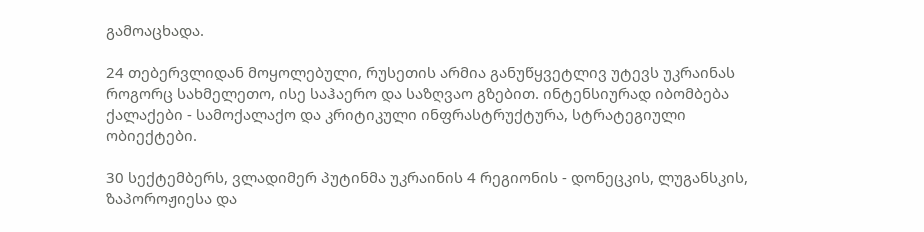გამოაცხადა.

24 თებერვლიდან მოყოლებული, რუსეთის არმია განუწყვეტლივ უტევს უკრაინას როგორც სახმელეთო, ისე საჰაერო და საზღვაო გზებით. ინტენსიურად იბომბება ქალაქები - სამოქალაქო და კრიტიკული ინფრასტრუქტურა, სტრატეგიული ობიექტები.

30 სექტემბერს, ვლადიმერ პუტინმა უკრაინის 4 რეგიონის - დონეცკის, ლუგანსკის, ზაპოროჟიესა და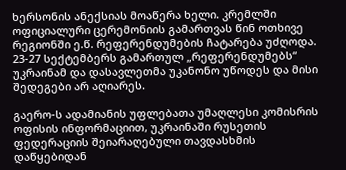ხერსონის ანექსიას მოაწერა ხელი. კრემლში ოფიციალური ცერემონიის გამართვას წინ ოთხივე რეგიონში ე.წ. რეფერენდუმების ჩატარება უძღოდა.  23-27 სექტემბერს გამართულ „რეფერენდუმებს“ უკრაინამ და დასავლეთმა უკანონო უწოდეს და მისი შედეგები არ აღიარეს.

გაერო-ს ადამიანის უფლებათა უმაღლესი კომისრის ოფისის ინფორმაციით, უკრაინაში რუსეთის ფედერაციის შეიარაღებული თავდასხმის დაწყებიდან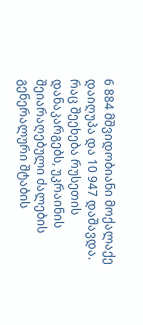6 884 მშვიდობიანი მოქალაქე დაიღუპა და 10 947 დაშავდა. რაც შეეხება რუსეთის დანაკარგებს, უკრაინის შეიარაღებული ძალების გენერალური შტაბის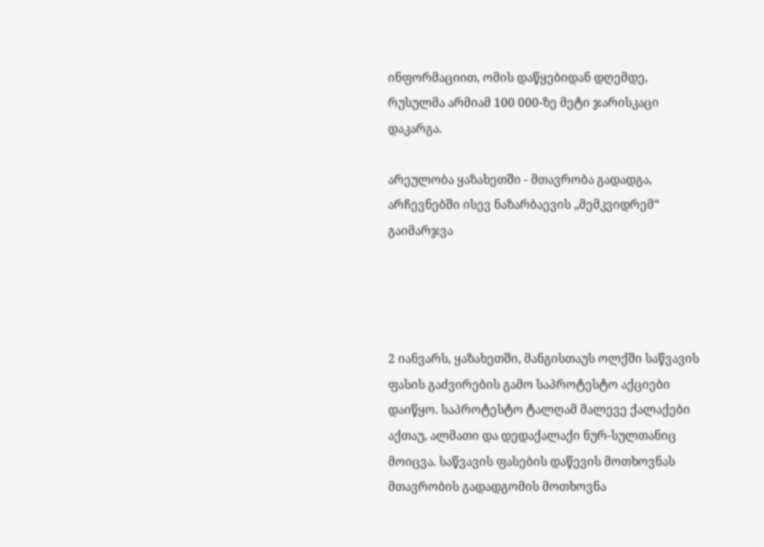ინფორმაციით, ომის დაწყებიდან დღემდე, რუსულმა არმიამ 100 000-ზე მეტი ჯარისკაცი დაკარგა.

არეულობა ყაზახეთში - მთავრობა გადადგა, არჩევნებში ისევ ნაზარბაევის „მემკვიდრემ“ გაიმარჯვა




2 იანვარს, ყაზახეთში, მანგისთაუს ოლქში საწვავის ფასის გაძვირების გამო საპროტესტო აქციები დაიწყო. საპროტესტო ტალღამ მალევე ქალაქები აქთაუ, ალმათი და დედაქალაქი ნურ-სულთანიც მოიცვა. საწვავის ფასების დაწევის მოთხოვნას მთავრობის გადადგომის მოთხოვნა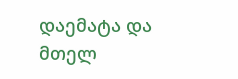დაემატა და მთელ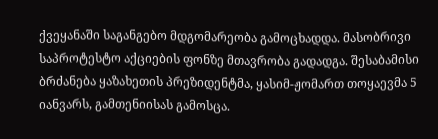ქვეყანაში საგანგებო მდგომარეობა გამოცხადდა. მასობრივი საპროტესტო აქციების ფონზე მთავრობა გადადგა. შესაბამისი ბრძანება ყაზახეთის პრეზიდენტმა, ყასიმ-ჟომართ თოყაევმა 5 იანვარს, გამთენიისას გამოსცა.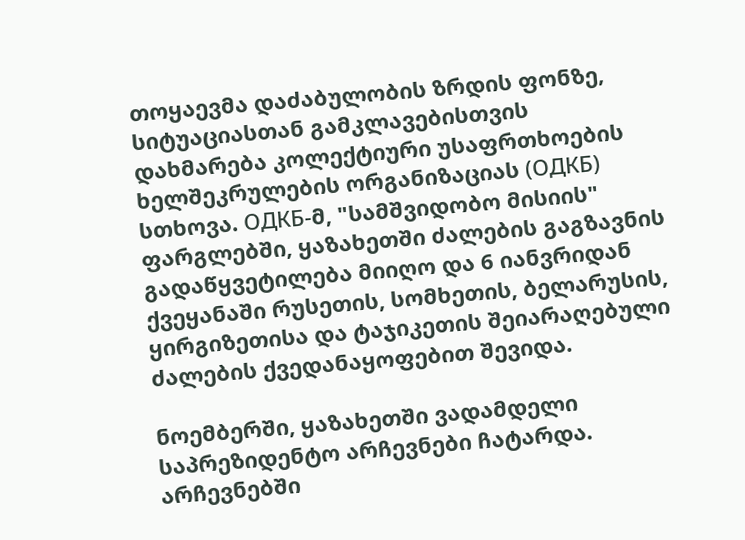თოყაევმა დაძაბულობის ზრდის ფონზე, სიტუაციასთან გამკლავებისთვის დახმარება კოლექტიური უსაფრთხოების ხელშეკრულების ორგანიზაციას (ОДКБ) სთხოვა. ОДКБ-მ, "სამშვიდობო მისიის" ფარგლებში, ყაზახეთში ძალების გაგზავნის გადაწყვეტილება მიიღო და 6 იანვრიდან ქვეყანაში რუსეთის, სომხეთის, ბელარუსის, ყირგიზეთისა და ტაჯიკეთის შეიარაღებული ძალების ქვედანაყოფებით შევიდა.

ნოემბერში, ყაზახეთში ვადამდელი საპრეზიდენტო არჩევნები ჩატარდა. არჩევნებში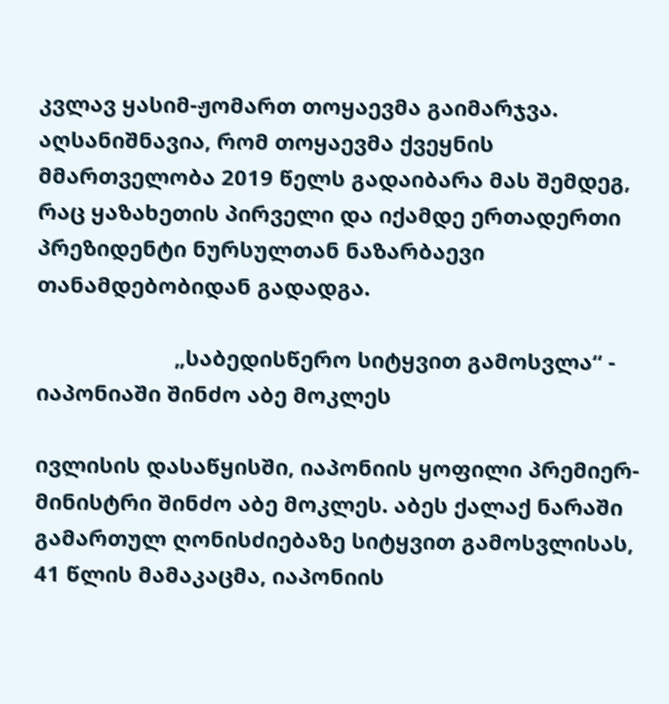კვლავ ყასიმ-ჟომართ თოყაევმა გაიმარჯვა. აღსანიშნავია, რომ თოყაევმა ქვეყნის მმართველობა 2019 წელს გადაიბარა მას შემდეგ, რაც ყაზახეთის პირველი და იქამდე ერთადერთი პრეზიდენტი ნურსულთან ნაზარბაევი თანამდებობიდან გადადგა.

                       „საბედისწერო სიტყვით გამოსვლა“ - იაპონიაში შინძო აბე მოკლეს

ივლისის დასაწყისში, იაპონიის ყოფილი პრემიერ-მინისტრი შინძო აბე მოკლეს. აბეს ქალაქ ნარაში გამართულ ღონისძიებაზე სიტყვით გამოსვლისას, 41 წლის მამაკაცმა, იაპონიის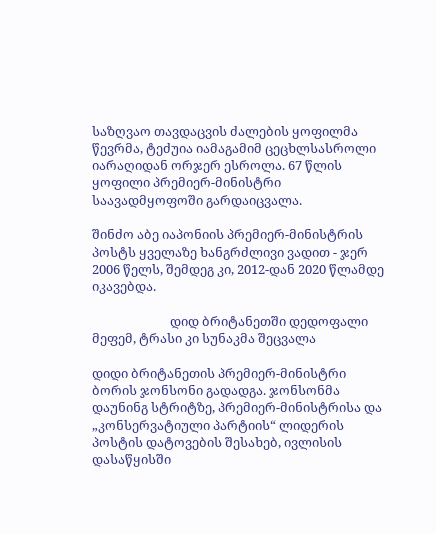საზღვაო თავდაცვის ძალების ყოფილმა წევრმა, ტეძუია იამაგამიმ ცეცხლსასროლი იარაღიდან ორჯერ ესროლა. 67 წლის ყოფილი პრემიერ-მინისტრი საავადმყოფოში გარდაიცვალა.

შინძო აბე იაპონიის პრემიერ-მინისტრის პოსტს ყველაზე ხანგრძლივი ვადით - ჯერ 2006 წელს, შემდეგ კი, 2012-დან 2020 წლამდე იკავებდა.

                          დიდ ბრიტანეთში დედოფალი მეფემ, ტრასი კი სუნაკმა შეცვალა

დიდი ბრიტანეთის პრემიერ-მინისტრი ბორის ჯონსონი გადადგა. ჯონსონმა დაუნინგ სტრიტზე, პრემიერ-მინისტრისა და „კონსერვატიული პარტიის“ ლიდერის პოსტის დატოვების შესახებ, ივლისის დასაწყისში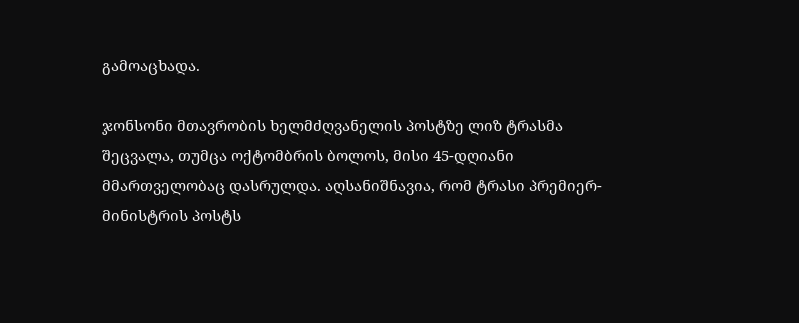გამოაცხადა.

ჯონსონი მთავრობის ხელმძღვანელის პოსტზე ლიზ ტრასმა შეცვალა, თუმცა ოქტომბრის ბოლოს, მისი 45-დღიანი მმართველობაც დასრულდა. აღსანიშნავია, რომ ტრასი პრემიერ-მინისტრის პოსტს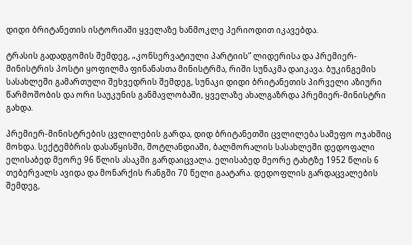დიდი ბრიტანეთის ისტორიაში ყველაზე ხანმოკლე პერიოდით იკავებდა.

ტრასის გადადგომის შემდეგ, „კონსერვატიული პარტიის“ ლიდერისა და პრემიერ-მინისტრის პოსტი ყოფილმა ფინანასთა მინისტრმა, რიში სუნაკმა დაიკავა. ბუკინგემის სასახლეში გამართული შეხვედრის შემდეგ, სუნაკი დიდი ბრიტანეთის პირველი აზიური წარმოშობის და ორი საუკუნის განმავლობაში, ყველაზე ახალგაზრდა პრემიერ-მინისტრი გახდა.

პრემიერ-მინისტრების ცვლილების გარდა, დიდ ბრიტანეთში ცვლილება სამეფო ოჯახშიც მოხდა. სექტემბრის დასაწყისში, შოტლანდიაში, ბალმორალის სასახლეში დედოფალი ელისაბედ მეორე 96 წლის ასაკში გარდაიცვალა. ელისაბედ მეორე ტახტზე 1952 წლის 6 თებერვალს ავიდა და მონარქის რანგში 70 წელი გაატარა. დედოფლის გარდაცვალების შემდეგ,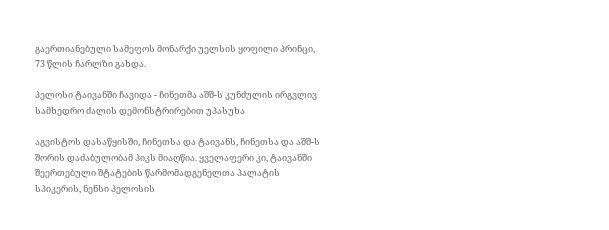გაერთიანებული სამეფოს მონარქი უელსის ყოფილი პრინცი, 73 წლის ჩარლზი გახდა.

პელოსი ტაივანში ჩავიდა - ჩინეთმა აშშ-ს კუნძულის ირგვლივ სამხედრო ძალის დემონსტრირებით უპასუხა

აგვისტოს დასაწყისში, ჩინეთსა და ტაივანს, ჩინეთსა და აშშ-ს შორის დაძაბულობამ პიკს მიაღწია. ყველაფერი კი, ტაივანში შეერთებული შტატების წარმომადგენელთა პალატის სპიკერის, ნენსი პელოსის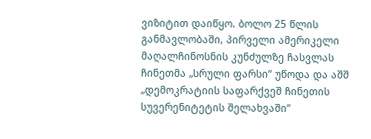ვიზიტით დაიწყო. ბოლო 25 წლის განმავლობაში, პირველი ამერიკელი მაღალჩინოსნის კუნძულზე ჩასვლას ჩინეთმა „სრული ფარსი“ უწოდა და აშშ „დემოკრატიის საფარქვეშ ჩინეთის სუვერენიტეტის შელახვაში“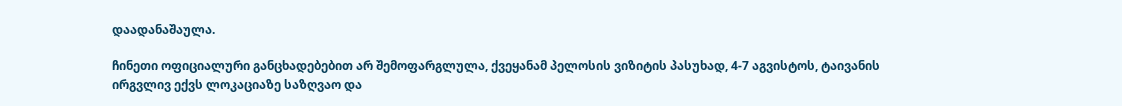დაადანაშაულა.

ჩინეთი ოფიციალური განცხადებებით არ შემოფარგლულა, ქვეყანამ პელოსის ვიზიტის პასუხად, 4-7 აგვისტოს, ტაივანის ირგვლივ ექვს ლოკაციაზე საზღვაო და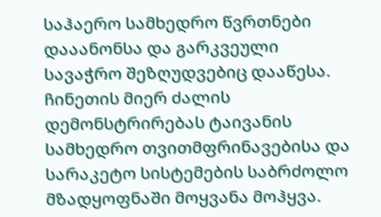საჰაერო სამხედრო წვრთნები დააანონსა და გარკვეული სავაჭრო შეზღუდვებიც დააწესა. ჩინეთის მიერ ძალის დემონსტრირებას ტაივანის სამხედრო თვითმფრინავებისა და სარაკეტო სისტემების საბრძოლო მზადყოფნაში მოყვანა მოჰყვა.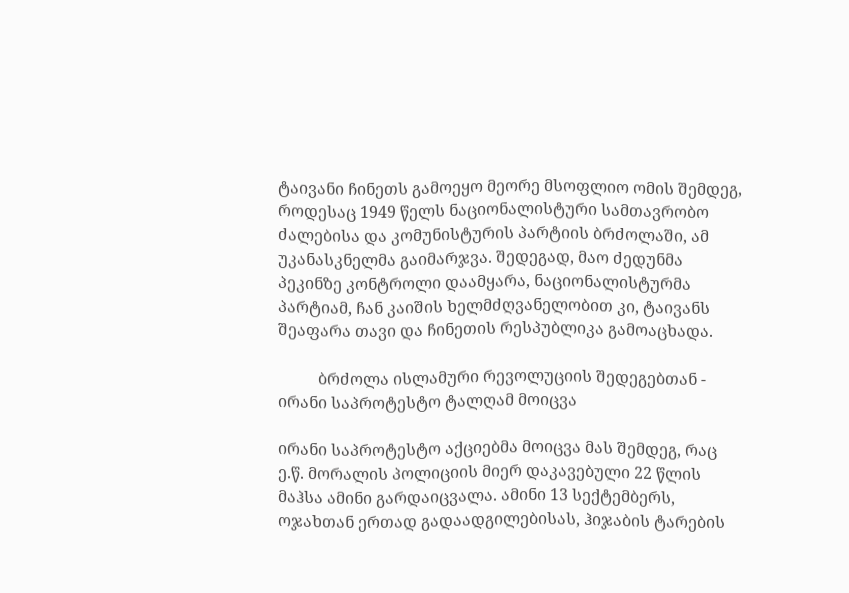ტაივანი ჩინეთს გამოეყო მეორე მსოფლიო ომის შემდეგ, როდესაც 1949 წელს ნაციონალისტური სამთავრობო ძალებისა და კომუნისტურის პარტიის ბრძოლაში, ამ უკანასკნელმა გაიმარჯვა. შედეგად, მაო ძედუნმა პეკინზე კონტროლი დაამყარა, ნაციონალისტურმა პარტიამ, ჩან კაიშის ხელმძღვანელობით კი, ტაივანს შეაფარა თავი და ჩინეთის რესპუბლიკა გამოაცხადა.

          ბრძოლა ისლამური რევოლუციის შედეგებთან - ირანი საპროტესტო ტალღამ მოიცვა

ირანი საპროტესტო აქციებმა მოიცვა მას შემდეგ, რაც ე.წ. მორალის პოლიციის მიერ დაკავებული 22 წლის მაჰსა ამინი გარდაიცვალა. ამინი 13 სექტემბერს, ოჯახთან ერთად გადაადგილებისას, ჰიჯაბის ტარების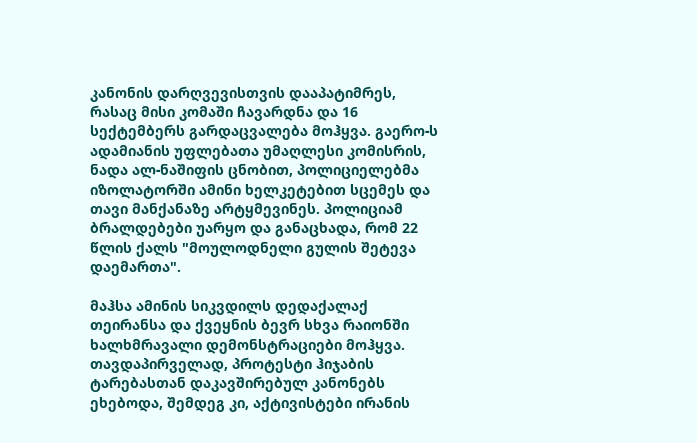კანონის დარღვევისთვის დააპატიმრეს, რასაც მისი კომაში ჩავარდნა და 16 სექტემბერს გარდაცვალება მოჰყვა. გაერო-ს ადამიანის უფლებათა უმაღლესი კომისრის, ნადა ალ-ნაშიფის ცნობით, პოლიციელებმა იზოლატორში ამინი ხელკეტებით სცემეს და თავი მანქანაზე არტყმევინეს. პოლიციამ ბრალდებები უარყო და განაცხადა, რომ 22 წლის ქალს "მოულოდნელი გულის შეტევა დაემართა".

მაჰსა ამინის სიკვდილს დედაქალაქ თეირანსა და ქვეყნის ბევრ სხვა რაიონში ხალხმრავალი დემონსტრაციები მოჰყვა. თავდაპირველად, პროტესტი ჰიჯაბის ტარებასთან დაკავშირებულ კანონებს ეხებოდა, შემდეგ კი, აქტივისტები ირანის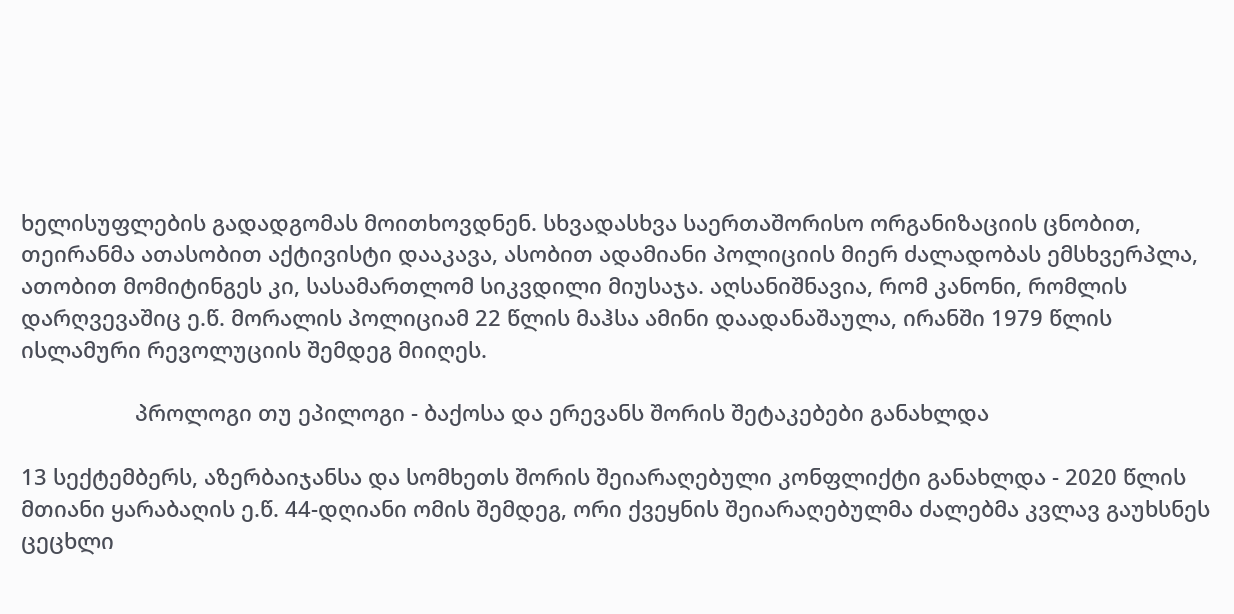ხელისუფლების გადადგომას მოითხოვდნენ. სხვადასხვა საერთაშორისო ორგანიზაციის ცნობით, თეირანმა ათასობით აქტივისტი დააკავა, ასობით ადამიანი პოლიციის მიერ ძალადობას ემსხვერპლა, ათობით მომიტინგეს კი, სასამართლომ სიკვდილი მიუსაჯა. აღსანიშნავია, რომ კანონი, რომლის დარღვევაშიც ე.წ. მორალის პოლიციამ 22 წლის მაჰსა ამინი დაადანაშაულა, ირანში 1979 წლის ისლამური რევოლუციის შემდეგ მიიღეს.

                   პროლოგი თუ ეპილოგი - ბაქოსა და ერევანს შორის შეტაკებები განახლდა

13 სექტემბერს, აზერბაიჯანსა და სომხეთს შორის შეიარაღებული კონფლიქტი განახლდა - 2020 წლის მთიანი ყარაბაღის ე.წ. 44-დღიანი ომის შემდეგ, ორი ქვეყნის შეიარაღებულმა ძალებმა კვლავ გაუხსნეს ცეცხლი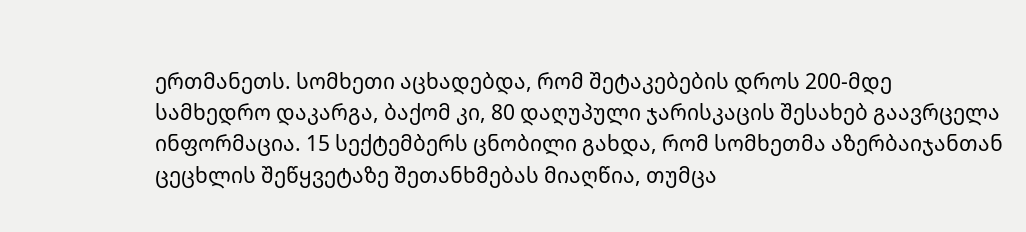ერთმანეთს. სომხეთი აცხადებდა, რომ შეტაკებების დროს 200-მდე სამხედრო დაკარგა, ბაქომ კი, 80 დაღუპული ჯარისკაცის შესახებ გაავრცელა ინფორმაცია. 15 სექტემბერს ცნობილი გახდა, რომ სომხეთმა აზერბაიჯანთან ცეცხლის შეწყვეტაზე შეთანხმებას მიაღწია, თუმცა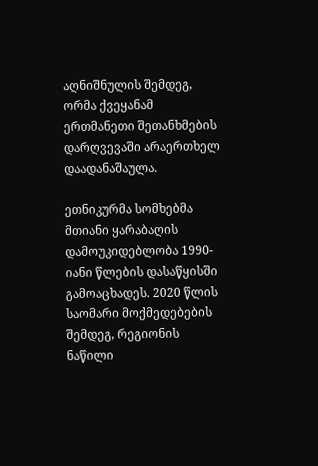აღნიშნულის შემდეგ, ორმა ქვეყანამ ერთმანეთი შეთანხმების დარღვევაში არაერთხელ დაადანაშაულა.

ეთნიკურმა სომხებმა მთიანი ყარაბაღის დამოუკიდებლობა 1990-იანი წლების დასაწყისში გამოაცხადეს. 2020 წლის საომარი მოქმედებების შემდეგ, რეგიონის ნაწილი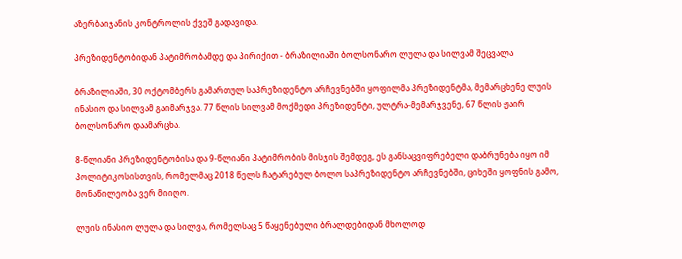აზერბაიჯანის კონტროლის ქვეშ გადავიდა.

პრეზიდენტობიდან პატიმრობამდე და პირიქით - ბრაზილიაში ბოლსონარო ლულა და სილვამ შეცვალა

ბრაზილიაში, 30 ოქტომბერს გამართულ საპრეზიდენტო არჩევნებში ყოფილმა პრეზიდენტმა, მემარცხენე ლუის ინასიო და სილვამ გაიმარჯვა. 77 წლის სილვამ მოქმედი პრეზიდენტი, ულტრა-მემარჯვენე, 67 წლის ჟაირ ბოლსონარო დაამარცხა.

8-წლიანი პრეზიდენტობისა და 9-წლიანი პატიმრობის მისჯის შემდეგ, ეს განსაცვიფრებელი დაბრუნება იყო იმ პოლიტიკოსისთვის, რომელმაც 2018 წელს ჩატარებულ ბოლო საპრეზიდენტო არჩევნებში, ციხეში ყოფნის გამო, მონაწილეობა ვერ მიიღო.

ლუის ინასიო ლულა და სილვა, რომელსაც 5 წაყენებული ბრალდებიდან მხოლოდ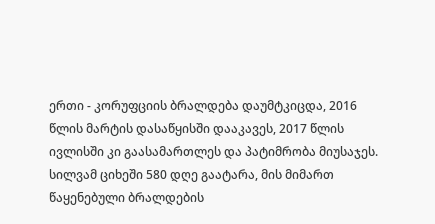ერთი - კორუფციის ბრალდება დაუმტკიცდა, 2016 წლის მარტის დასაწყისში დააკავეს, 2017 წლის ივლისში კი გაასამართლეს და პატიმრობა მიუსაჯეს. სილვამ ციხეში 580 დღე გაატარა, მის მიმართ წაყენებული ბრალდების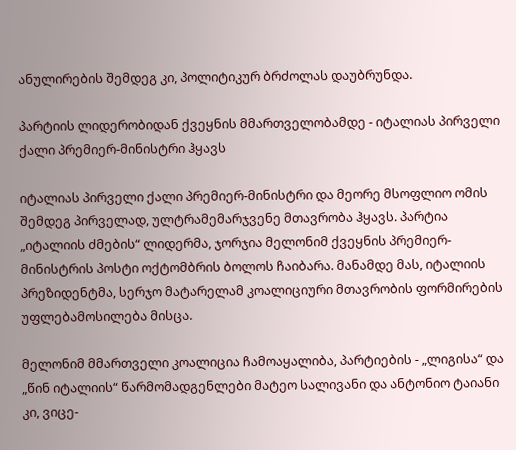ანულირების შემდეგ კი, პოლიტიკურ ბრძოლას დაუბრუნდა.

პარტიის ლიდერობიდან ქვეყნის მმართველობამდე - იტალიას პირველი ქალი პრემიერ-მინისტრი ჰყავს

იტალიას პირველი ქალი პრემიერ-მინისტრი და მეორე მსოფლიო ომის შემდეგ პირველად, ულტრამემარჯვენე მთავრობა ჰყავს. პარტია „იტალიის ძმების“ ლიდერმა, ჯორჯია მელონიმ ქვეყნის პრემიერ-მინისტრის პოსტი ოქტომბრის ბოლოს ჩაიბარა. მანამდე მას, იტალიის პრეზიდენტმა, სერჯო მატარელამ კოალიციური მთავრობის ფორმირების უფლებამოსილება მისცა.

მელონიმ მმართველი კოალიცია ჩამოაყალიბა, პარტიების - „ლიგისა“ და „წინ იტალიის“ წარმომადგენლები მატეო სალივანი და ანტონიო ტაიანი კი, ვიცე-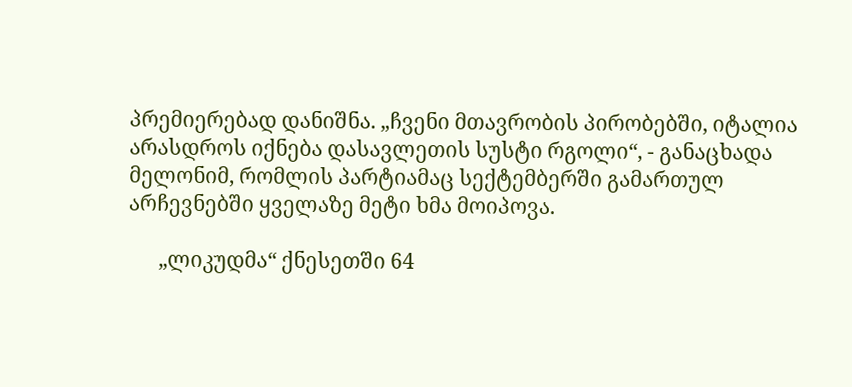პრემიერებად დანიშნა. „ჩვენი მთავრობის პირობებში, იტალია არასდროს იქნება დასავლეთის სუსტი რგოლი“, - განაცხადა მელონიმ, რომლის პარტიამაც სექტემბერში გამართულ არჩევნებში ყველაზე მეტი ხმა მოიპოვა.

      „ლიკუდმა“ ქნესეთში 64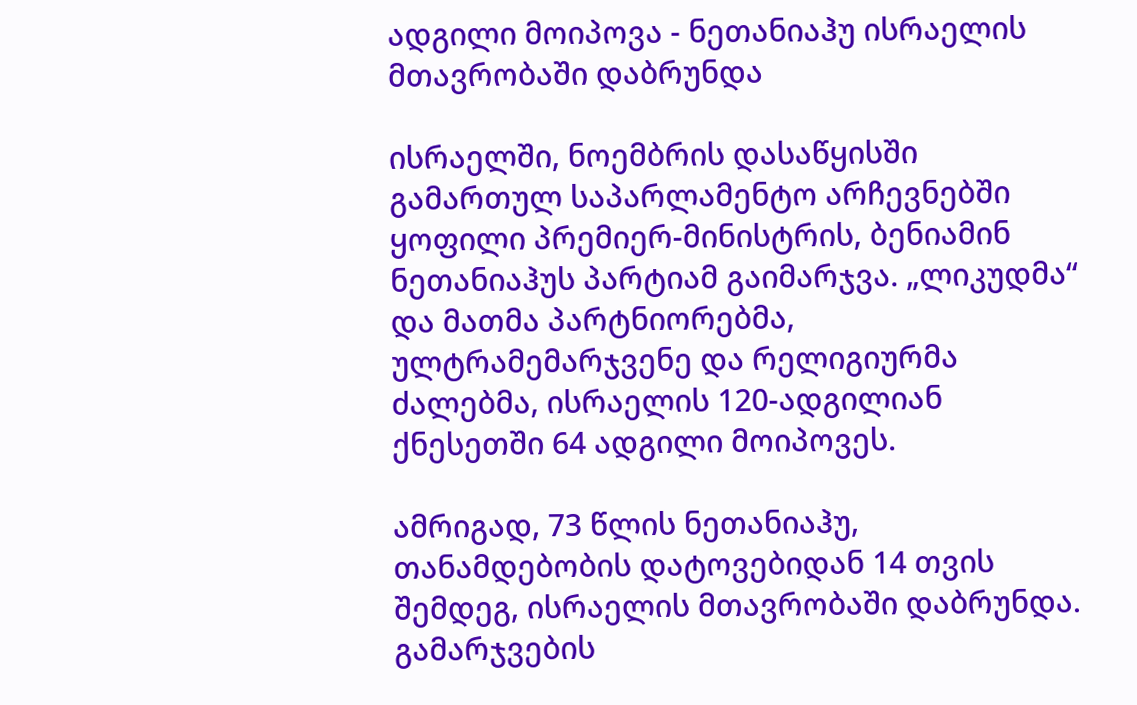ადგილი მოიპოვა - ნეთანიაჰუ ისრაელის მთავრობაში დაბრუნდა

ისრაელში, ნოემბრის დასაწყისში გამართულ საპარლამენტო არჩევნებში ყოფილი პრემიერ-მინისტრის, ბენიამინ ნეთანიაჰუს პარტიამ გაიმარჯვა. „ლიკუდმა“ და მათმა პარტნიორებმა, ულტრამემარჯვენე და რელიგიურმა ძალებმა, ისრაელის 120-ადგილიან ქნესეთში 64 ადგილი მოიპოვეს.

ამრიგად, 73 წლის ნეთანიაჰუ, თანამდებობის დატოვებიდან 14 თვის შემდეგ, ისრაელის მთავრობაში დაბრუნდა. გამარჯვების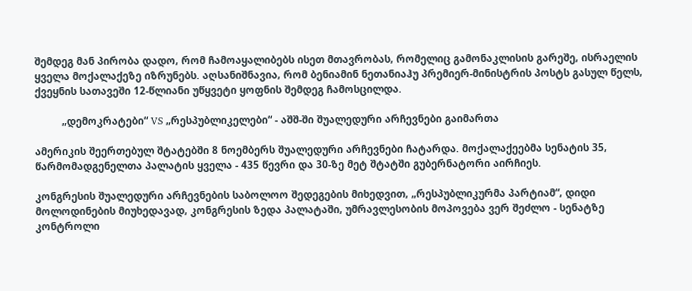შემდეგ მან პირობა დადო, რომ ჩამოაყალიბებს ისეთ მთავრობას, რომელიც გამონაკლისის გარეშე, ისრაელის ყველა მოქალაქეზე იზრუნებს. აღსანიშნავია, რომ ბენიამინ ნეთანიაჰუ პრემიერ-მინისტრის პოსტს გასულ წელს, ქვეყნის სათავეში 12-წლიანი უწყვეტი ყოფნის შემდეგ ჩამოსცილდა.

         „დემოკრატები“ VS „რესპუბლიკელები“ - აშშ-ში შუალედური არჩევნები გაიმართა

ამერიკის შეერთებულ შტატებში 8 ნოემბერს შუალედური არჩევნები ჩატარდა. მოქალაქეებმა სენატის 35, წარმომადგენელთა პალატის ყველა - 435 წევრი და 30-ზე მეტ შტატში გუბერნატორი აირჩიეს.

კონგრესის შუალედური არჩევნების საბოლოო შედეგების მიხედვით, „რესპუბლიკურმა პარტიამ“, დიდი მოლოდინების მიუხედავად, კონგრესის ზედა პალატაში, უმრავლესობის მოპოვება ვერ შეძლო - სენატზე კონტროლი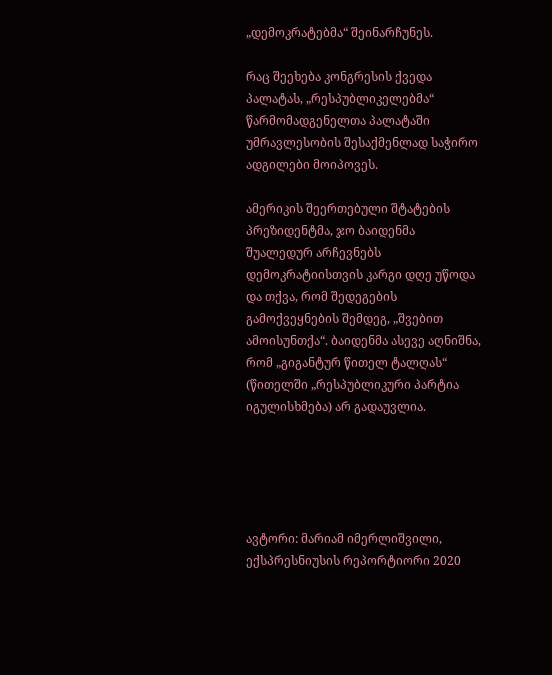„დემოკრატებმა“ შეინარჩუნეს.

რაც შეეხება კონგრესის ქვედა პალატას, „რესპუბლიკელებმა“ წარმომადგენელთა პალატაში  უმრავლესობის შესაქმენლად საჭირო ადგილები მოიპოვეს.

ამერიკის შეერთებული შტატების პრეზიდენტმა, ჯო ბაიდენმა შუალედურ არჩევნებს დემოკრატიისთვის კარგი დღე უწოდა და თქვა, რომ შედეგების გამოქვეყნების შემდეგ, „შვებით ამოისუნთქა“. ბაიდენმა ასევე აღნიშნა, რომ „გიგანტურ წითელ ტალღას“ (წითელში „რესპუბლიკური პარტია იგულისხმება) არ გადაუვლია.





ავტორი: მარიამ იმერლიშვილი, ექსპრესნიუსის რეპორტიორი 2020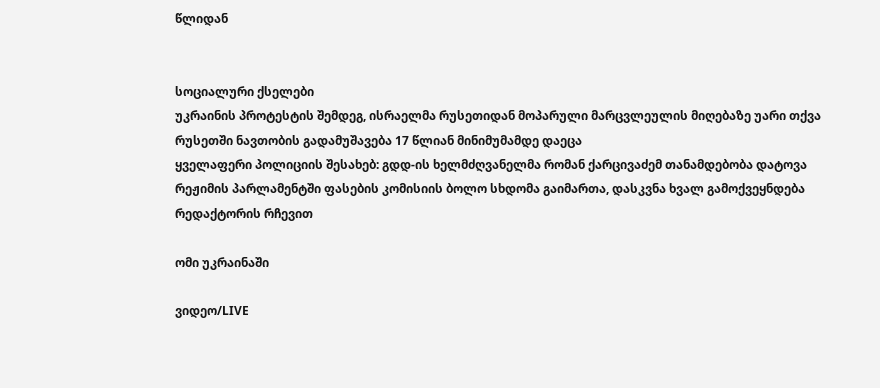წლიდან


სოციალური ქსელები
უკრაინის პროტესტის შემდეგ, ისრაელმა რუსეთიდან მოპარული მარცვლეულის მიღებაზე უარი თქვა
რუსეთში ნავთობის გადამუშავება 17 წლიან მინიმუმამდე დაეცა
ყველაფერი პოლიციის შესახებ: გდდ-ის ხელმძღვანელმა რომან ქარცივაძემ თანამდებობა დატოვა
რეჟიმის პარლამენტში ფასების კომისიის ბოლო სხდომა გაიმართა, დასკვნა ხვალ გამოქვეყნდება
რედაქტორის რჩევით

ომი უკრაინაში

ვიდეო/LIVE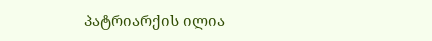პატრიარქის ილია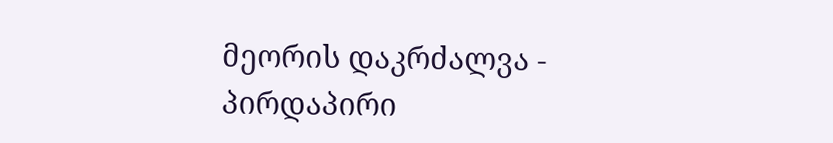მეორის დაკრძალვა - პირდაპირი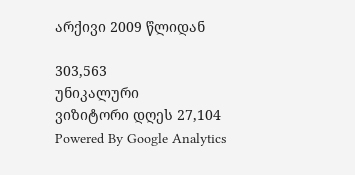არქივი 2009 წლიდან

303,563
უნიკალური
ვიზიტორი დღეს 27,104
Powered By Google Analytics